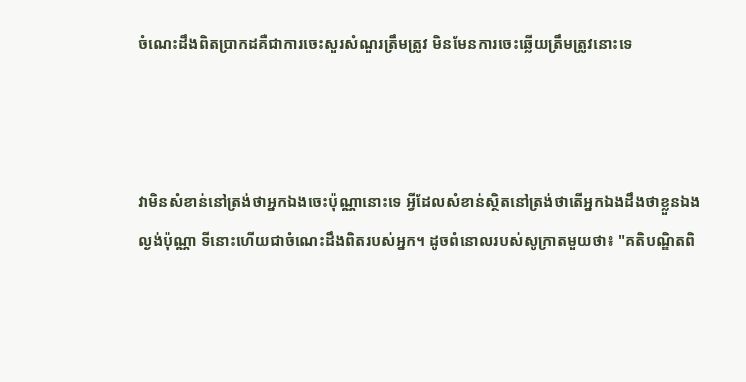ចំណេះដឹងពិតប្រាកដគឺជាការចេះសួរសំណួរត្រឹមត្រូវ មិនមែនការចេះឆ្លើយត្រឹមត្រូវនោះទេ



វាមិនសំខាន់នៅត្រង់ថាអ្នកឯងចេះប៉ុណ្ណានោះទេ អ្វីដែលសំខាន់ស្ថិតនៅត្រង់ថាតើអ្នកឯងដឹងថាខ្លួនឯងល្ងង់ប៉ុណ្ណា ទីនោះហើយជាចំណេះដឹងពិតរបស់អ្នក។ ដូចពំនោលរបស់សូក្រាតមួយថា៖ "គតិបណ្ឌិតពិ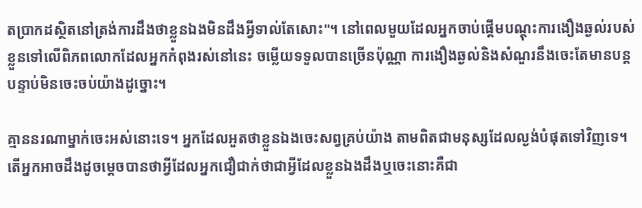តប្រាកដស្ថិតនៅត្រង់ការដឹងថាខ្លួនឯងមិនដឹងអ្វីទាល់តែសោះ"។ នៅពេលមួយដែលអ្នកចាប់ផ្ដើមបណ្ដុះការងឿងឆ្ងល់របស់ខ្លួនទៅលើពិភពលោកដែលអ្នកកំពុងរស់នៅនេះ ចម្លើយទទួលបានច្រើនប៉ុណ្ណា ការងឿងឆ្ងល់និងសំណួរនឹងចេះតែមានបន្តបន្ទាប់មិនចេះចប់យ៉ាងដូច្នោះ។

គ្មាននរណាម្នាក់ចេះអស់នោះទេ។ អ្នកដែលអួតថាខ្លួនឯងចេះសព្វគ្រប់យ៉ាង តាមពិតជាមនុស្សដែលល្ងង់បំផុតទៅវិញទេ។ តើអ្នកអាចដឹងដូចម្ដេចបានថាអ្វីដែលអ្នកជឿជាក់ថាជាអ្វីដែលខ្លួនឯងដឹងឬចេះនោះគឺជា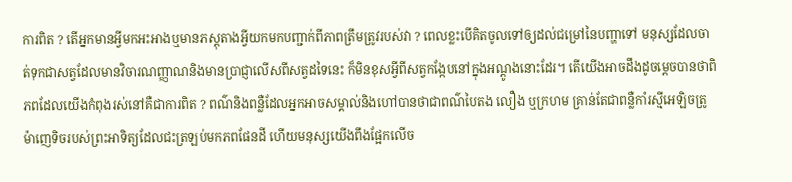ការពិត ? តើអ្នកមានអ្វីមកអះអាងឬមានភស្តុតាងអ្វីយកមកបញ្ជាក់ពីភាពត្រឹមត្រូវរបស់វា ? ពេលខ្លះបើគិតចូលទៅឲ្យដល់ជម្រៅនៃបញ្ហាទៅ មនុស្សដែលចាត់ទុកជាសត្វដែលមានវិចារណញ្ញាណនិងមានប្រាជ្ញាលើសពីសត្វដទៃនេះ ក៏មិនខុសអ្វីពីសត្វកង្កែបនៅក្នុងអណ្ដូងនោះដែរ។ តើយើងអាចដឹងដូចម្ដេចបានថាពិភពដែលយើងកំពុងរស់នៅគឺជាការពិត ? ពណ៌និងពន្លឺដែលអ្នកអាចសម្គាល់និងហៅបានថាជាពណ៌បៃតង លឿង ឬក្រហម គ្រាន់តែជាពន្លឺកាំរស្មីអេឡិចត្រូម៉ាញេទិចរបស់ព្រះអាទិត្យដែលជះត្រឡប់មកភពផែនដី ហើយមនុស្សយើងពឹងផ្អែកលើច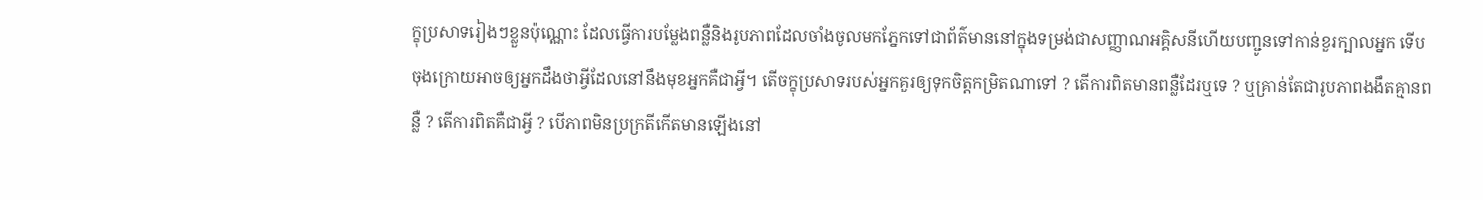ក្ខុប្រសាទរៀងៗខ្លួនប៉ុណ្ណោះ ដែលធ្វើការបម្លែងពន្លឺនិងរូបភាពដែលចាំងចូលមកភ្នែកទៅជាព័ត៌មាននៅក្នុងទម្រង់ជាសញ្ញាណអគ្គិសនីហើយបញ្ជូនទៅកាន់ខួរក្បាលអ្នក ទើបចុងក្រោយអាចឲ្យអ្នកដឹងថាអ្វីដែលនៅនឹងមុខអ្នកគឺជាអ្វី។ តើចក្ខុប្រសាទរបស់អ្នកគួរឲ្យទុកចិត្តកម្រិតណាទៅ ? តើការពិតមានពន្លឺដែរឬទេ ? ឬគ្រាន់តែជារូបភាពងងឹតគ្មានពន្លឺ ? តើការពិតគឺជាអ្វី ? បើភាពមិនប្រក្រតីកើតមានឡើងនៅ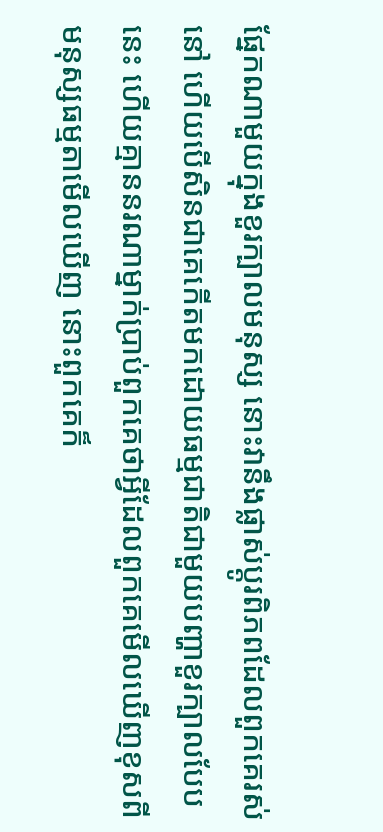ផ្នែកណាមួយក្នុងខួរក្បាលមនុស្ស នោះវានឹងផ្លាស់ប្ដូរពិភពដែលពួកគេរស់នៅ ហើយបើសិនជាគេកើតមកដោយធម្មជាតិជាមួយបញ្ហាខួរក្បាលបែបនេះ ហើយគ្មាននរណាម្នាក់ប្រាប់ពួកគេថាអ្វីដែលពួកគេមើលឃើញខុសពីមនុស្សធម្មតាមើលឃើញ នោះពួកគេក៏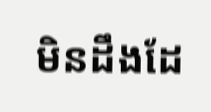មិនដឹងដែ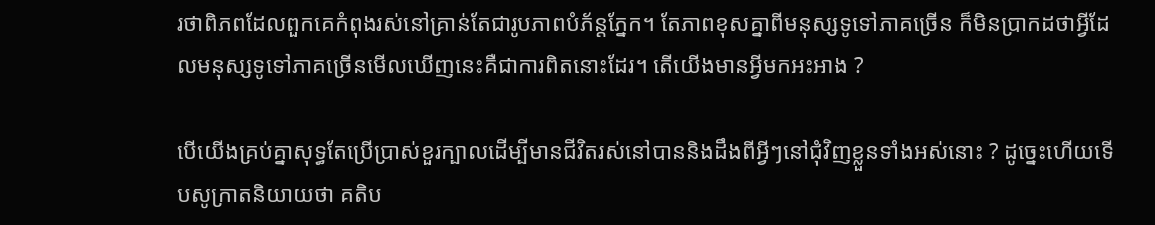រថាពិភពដែលពួកគេកំពុងរស់នៅគ្រាន់តែជារូបភាពបំភ័ន្តភ្នែក។ តែភាពខុសគ្នាពីមនុស្សទូទៅភាគច្រើន ក៏មិនប្រាកដថាអ្វីដែលមនុស្សទូទៅភាគច្រើនមើលឃើញនេះគឺជាការពិតនោះដែរ។ តើយើងមានអ្វីមកអះអាង ?

បើយើងគ្រប់គ្នាសុទ្ធតែប្រើប្រាស់ខួរក្បាលដើម្បីមានជីវិតរស់នៅបាននិងដឹងពីអ្វីៗនៅជុំវិញខ្លួនទាំងអស់នោះ ? ដូច្នេះហើយទើបសូក្រាតនិយាយថា គតិប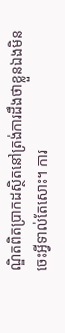ណ្ឌិតពិតប្រាកដស្ថិតនៅត្រង់ការដឹងថាខ្លួនឯងមិនចេះអ្វីទាល់តែសោះ។ ការ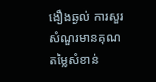ងឿងឆ្ងល់ ការសួរសំណួរមានគុណតម្លៃសំខាន់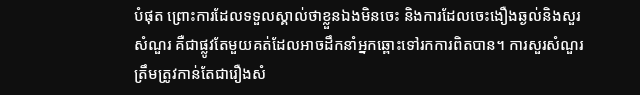បំផុត ព្រោះការដែលទទួលស្គាល់ថាខ្លួនឯងមិនចេះ និងការដែលចេះងឿងឆ្ងល់និងសួរសំណួរ គឺជាផ្លូវតែមួយគត់ដែលអាចដឹកនាំអ្នកឆ្ពោះទៅរកការពិតបាន។ ការសួរសំណួរត្រឹមត្រូវកាន់តែជារឿងសំ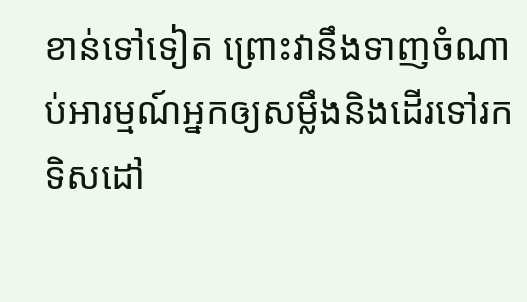ខាន់ទៅទៀត ព្រោះវានឹងទាញចំណាប់អារម្មណ៍អ្នកឲ្យសម្លឹងនិងដើរទៅរកទិសដៅ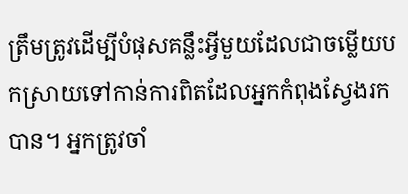ត្រឹមត្រូវដើម្បីបំផុសគន្លឹះអ្វីមួយដែលជាចម្លើយបកស្រាយទៅកាន់ការពិតដែលអ្នកកំពុងស្វែងរកបាន។ អ្នកត្រូវចាំ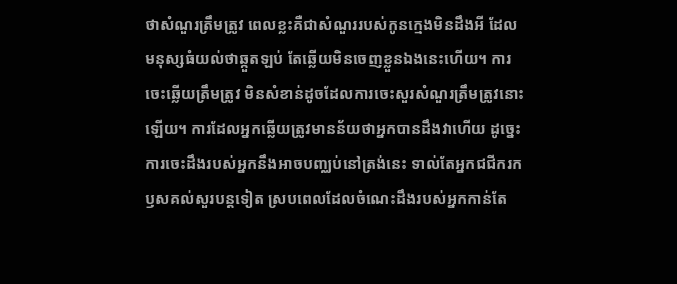ថាសំណួរត្រឹមត្រូវ ពេលខ្លះគឺជាសំណួររបស់កូនក្មេងមិនដឹងអី ដែលមនុស្សធំយល់ថាឆ្កួតឡប់ តែឆ្លើយមិនចេញខ្លួនឯងនេះហើយ។ ការចេះឆ្លើយត្រឹមត្រូវ មិនសំខាន់ដូចដែលការចេះសួរសំណួរត្រឹមត្រូវនោះឡើយ។ ការដែលអ្នកឆ្លើយត្រូវមានន័យថាអ្នកបានដឹងវាហើយ ដូច្នេះការចេះដឹងរបស់អ្នកនឹងអាចបញ្ឈប់នៅត្រង់នេះ ទាល់តែអ្នកជជីករកឫសគល់សួរបន្តទៀត ស្របពេលដែលចំណេះដឹងរបស់អ្នកកាន់តែ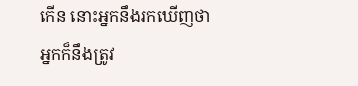កើន នោះអ្នកនឹងរកឃើញថាអ្នកក៏នឹងត្រូវ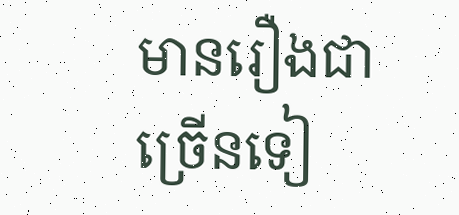មានរឿងជាច្រើនទៀ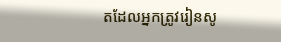តដែលអ្នកត្រូវរៀនសូ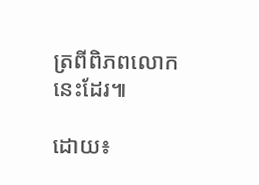ត្រពីពិភពលោកនេះដែរ៕

ដោយ៖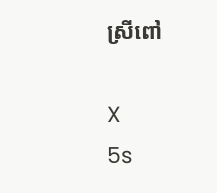ស្រីពៅ

X
5s